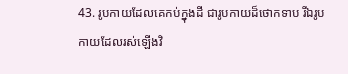43. រូបកាយដែលគេកប់ក្នុងដី ជារូបកាយដ៏ថោកទាប រីឯរូបកាយដែលរស់ឡើងវិ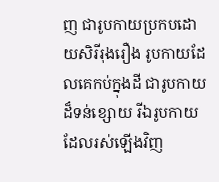ញ ជារូបកាយប្រកបដោយសិរីរុងរឿង រូបកាយដែលគេកប់ក្នុងដី ជារូបកាយដ៏ទន់ខ្សោយ រីឯរូបកាយដែលរស់ឡើងវិញ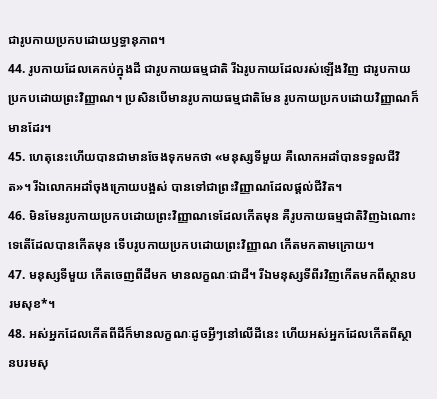ជារូបកាយប្រកបដោយឫទ្ធានុភាព។
44. រូបកាយដែលគេកប់ក្នុងដី ជារូបកាយធម្មជាតិ រីឯរូបកាយដែលរស់ឡើងវិញ ជារូបកាយប្រកបដោយព្រះវិញ្ញាណ។ ប្រសិនបើមានរូបកាយធម្មជាតិមែន រូបកាយប្រកបដោយវិញ្ញាណក៏មានដែរ។
45. ហេតុនេះហើយបានជាមានចែងទុកមកថា «មនុស្សទីមួយ គឺលោកអដាំបានទទួលជីវិត»។ រីឯលោកអដាំចុងក្រោយបង្អស់ បានទៅជាព្រះវិញ្ញាណដែលផ្ដល់ជីវិត។
46. មិនមែនរូបកាយប្រកបដោយព្រះវិញ្ញាណទេដែលកើតមុន គឺរូបកាយធម្មជាតិវិញឯណោះទេតើដែលបានកើតមុន ទើបរូបកាយប្រកបដោយព្រះវិញ្ញាណ កើតមកតាមក្រោយ។
47. មនុស្សទីមួយ កើតចេញពីដីមក មានលក្ខណៈជាដី។ រីឯមនុស្សទីពីរវិញកើតមកពីស្ថានបរមសុខ*។
48. អស់អ្នកដែលកើតពីដីក៏មានលក្ខណៈដូចអ្វីៗនៅលើដីនេះ ហើយអស់អ្នកដែលកើតពីស្ថានបរមសុ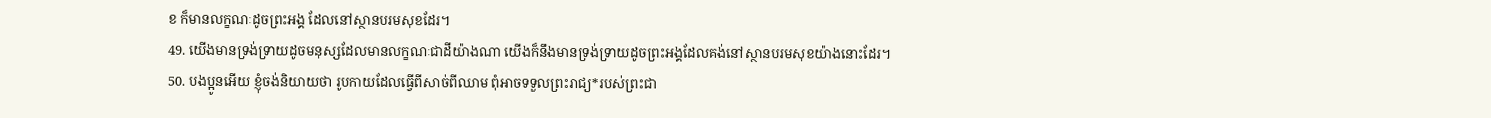ខ ក៏មានលក្ខណៈដូចព្រះអង្គ ដែលនៅស្ថានបរមសុខដែរ។
49. យើងមានទ្រង់ទ្រាយដូចមនុស្សដែលមានលក្ខណៈជាដីយ៉ាងណា យើងក៏នឹងមានទ្រង់ទ្រាយដូចព្រះអង្គដែលគង់នៅស្ថានបរមសុខយ៉ាងនោះដែរ។
50. បងប្អូនអើយ ខ្ញុំចង់និយាយថា រូបកាយដែលធ្វើពីសាច់ពីឈាម ពុំអាចទទួលព្រះរាជ្យ*របស់ព្រះជា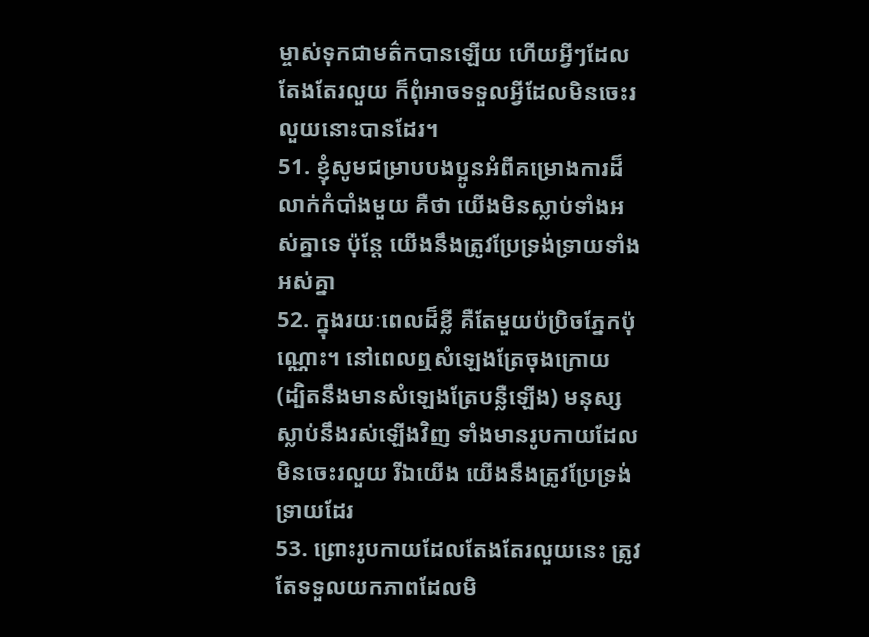ម្ចាស់ទុកជាមត៌កបានឡើយ ហើយអ្វីៗដែលតែងតែរលួយ ក៏ពុំអាចទទួលអ្វីដែលមិនចេះរលួយនោះបានដែរ។
51. ខ្ញុំសូមជម្រាបបងប្អូនអំពីគម្រោងការដ៏លាក់កំបាំងមួយ គឺថា យើងមិនស្លាប់ទាំងអស់គ្នាទេ ប៉ុន្តែ យើងនឹងត្រូវប្រែទ្រង់ទ្រាយទាំងអស់គ្នា
52. ក្នុងរយៈពេលដ៏ខ្លី គឺតែមួយប៉ប្រិចភ្នែកប៉ុណ្ណោះ។ នៅពេលឮសំឡេងត្រែចុងក្រោយ (ដ្បិតនឹងមានសំឡេងត្រែបន្លឺឡើង) មនុស្សស្លាប់នឹងរស់ឡើងវិញ ទាំងមានរូបកាយដែលមិនចេះរលួយ រីឯយើង យើងនឹងត្រូវប្រែទ្រង់ទ្រាយដែរ
53. ព្រោះរូបកាយដែលតែងតែរលួយនេះ ត្រូវតែទទួលយកភាពដែលមិ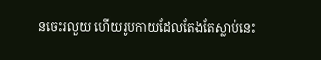នចេះរលួយ ហើយរូបកាយដែលតែងតែស្លាប់នេះ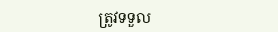ត្រូវទទួល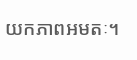យកភាពអមតៈ។